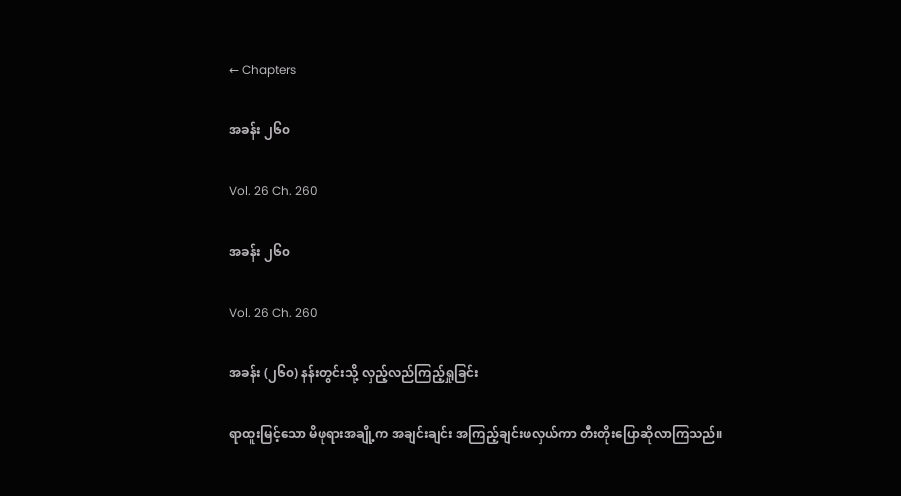← Chapters

အခန်း ၂၆၀

Vol. 26 Ch. 260

အခန်း ၂၆၀

Vol. 26 Ch. 260

အခန်း (၂၆၀) နန်းတွင်းသို့ လှည့်လည်ကြည့်ရှုခြင်း

ရာထူးမြင့်သော မိဖုရားအချို့က အချင်းချင်း အကြည့်ချင်းဖလှယ်ကာ တီးတိုးပြောဆိုလာကြသည်။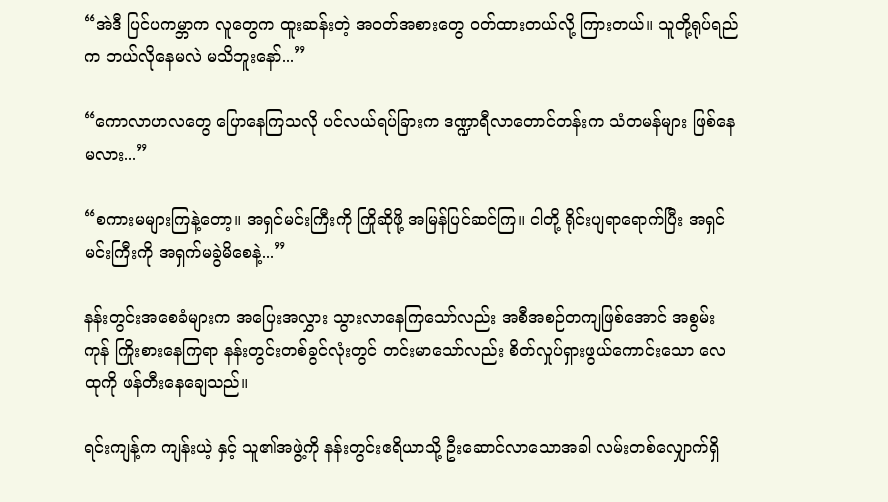“အဲဒီ ပြင်ပကမ္ဘာက လူတွေက ထူးဆန်းတဲ့ အဝတ်အစားတွေ ဝတ်ထားတယ်လို့ ကြားတယ်။ သူတို့ရုပ်ရည်က ဘယ်လိုနေမလဲ မသိဘူးနော်...”

“ကောလာဟလတွေ ပြောနေကြသလို ပင်လယ်ရပ်ခြားက ဒဏ္ဍာရီလာတောင်တန်းက သံတမန်များ ဖြစ်နေမလား...”

“စကားမများကြနဲ့တော့။ အရှင်မင်းကြီးကို ကြိုဆိုဖို့ အမြန်ပြင်ဆင်ကြ။ ငါတို့ ရိုင်းပျရာရောက်ပြီး အရှင်မင်းကြီးကို အရှက်မခွဲမိစေနဲ့...”

နန်းတွင်းအစေခံများက အပြေးအလွှား သွားလာနေကြသော်လည်း အစီအစဉ်တကျဖြစ်အောင် အစွမ်းကုန် ကြိုးစားနေကြရာ နန်းတွင်းတစ်ခွင်လုံးတွင် တင်းမာသော်လည်း စိတ်လှုပ်ရှားဖွယ်ကောင်းသော လေထုကို ဖန်တီးနေချေသည်။

ရင်းကျန့်က ကျန်းယဲ့ နှင့် သူ၏အဖွဲ့ကို နန်းတွင်းဧရိယာသို့ ဦးဆောင်လာသောအခါ လမ်းတစ်လျှောက်ရှိ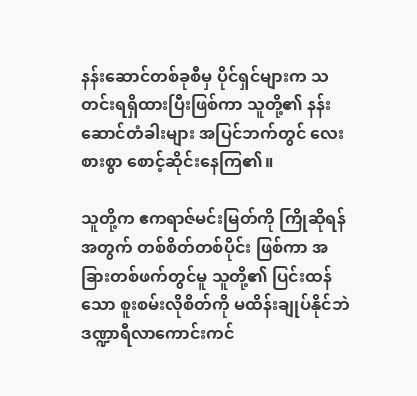နန်းဆောင်တစ်ခုစီမှ ပိုင်ရှင်များက သတင်းရရှိထားပြီးဖြစ်ကာ သူတို့၏ နန်းဆောင်တံခါးများ အပြင်ဘက်တွင် လေးစားစွာ စောင့်ဆိုင်းနေကြ၏။

သူတို့က ဧကရာဇ်မင်းမြတ်ကို ကြိုဆိုရန်အတွက် တစ်စိတ်တစ်ပိုင်း ဖြစ်ကာ အခြားတစ်ဖက်တွင်မူ သူတို့၏ ပြင်းထန်သော စူးစမ်းလိုစိတ်ကို မထိန်းချုပ်နိုင်ဘဲ ဒဏ္ဍာရီလာကောင်းကင်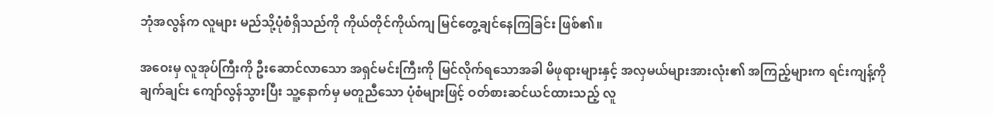ဘုံအလွန်က လူများ မည်သို့ပုံစံရှိသည်ကို ကိုယ်တိုင်ကိုယ်ကျ မြင်တွေ့ချင်နေကြခြင်း ဖြစ်၏။

အဝေးမှ လူအုပ်ကြီးကို ဦးဆောင်လာသော အရှင်မင်းကြီးကို မြင်လိုက်ရသောအခါ မိဖုရားများနှင့် အလှမယ်များအားလုံး၏ အကြည့်များက ရင်းကျန့်ကို ချက်ချင်း ကျော်လွန်သွားပြီး သူ့နောက်မှ မတူညီသော ပုံစံများဖြင့် ဝတ်စားဆင်ယင်ထားသည့် လူ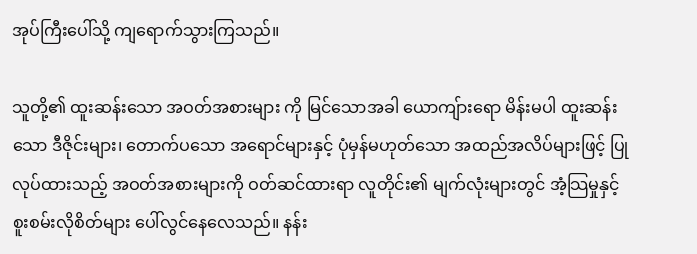အုပ်ကြီးပေါ်သို့ ကျရောက်သွားကြသည်။

သူတို့၏ ထူးဆန်းသော အဝတ်အစားများ ကို မြင်သောအခါ ယောကျ်ားရော မိန်းမပါ ထူးဆန်းသော ဒီဇိုင်းများ၊ တောက်ပသော အရောင်များနှင့် ပုံမှန်မဟုတ်သော အထည်အလိပ်များဖြင့် ပြုလုပ်ထားသည့် အဝတ်အစားများကို ဝတ်ဆင်ထားရာ လူတိုင်း၏ မျက်လုံးများတွင် အံ့သြမှုနှင့် စူးစမ်းလိုစိတ်များ ပေါ်လွင်နေလေသည်။ နန်း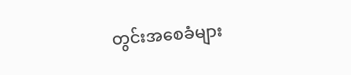တွင်းအစေခံများ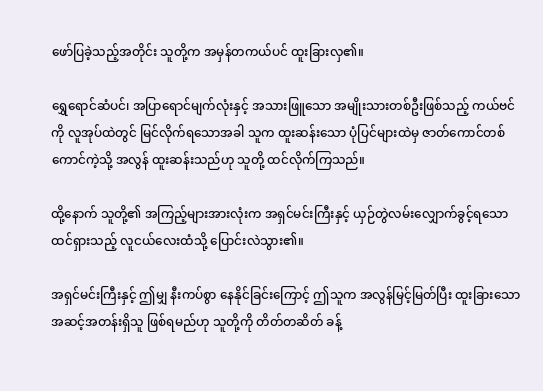ဖော်ပြခဲ့သည့်အတိုင်း သူတို့က အမှန်တကယ်ပင် ထူးခြားလှ၏။

ရွှေရောင်ဆံပင်၊ အပြာရောင်မျက်လုံးနှင့် အသားဖြူသော အမျိုးသားတစ်ဦးဖြစ်သည့် ကယ်ဗင်ကို လူအုပ်ထဲတွင် မြင်လိုက်ရသောအခါ သူက ထူးဆန်းသော ပုံပြင်များထဲမှ ဇာတ်ကောင်တစ်ကောင်ကဲ့သို့ အလွန် ထူးဆန်းသည်ဟု သူတို့ ထင်လိုက်ကြသည်။

ထို့နောက် သူတို့၏ အကြည့်များအားလုံးက အရှင်မင်းကြီးနှင့် ယှဉ်တွဲလမ်းလျှောက်ခွင့်ရသော ထင်ရှားသည့် လူငယ်လေးထံသို့ ပြောင်းလဲသွား၏။

အရှင်မင်းကြီးနှင့် ဤမျှ နီးကပ်စွာ နေနိုင်ခြင်းကြောင့် ဤသူက အလွန်မြင့်မြတ်ပြီး ထူးခြားသော အဆင့်အတန်းရှိသူ ဖြစ်ရမည်ဟု သူတို့ကို တိတ်တဆိတ် ခန့်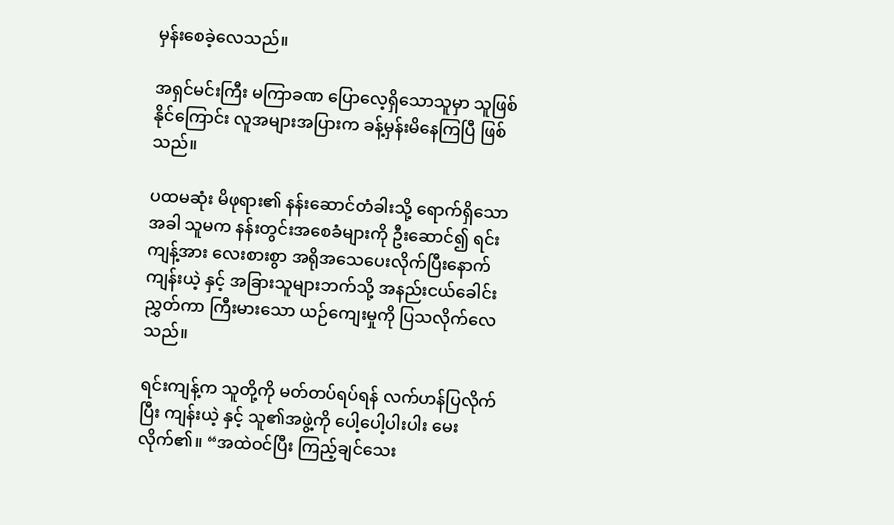မှန်းစေခဲ့လေသည်။

အရှင်မင်းကြီး မကြာခဏ ပြောလေ့ရှိသောသူမှာ သူဖြစ်နိုင်ကြောင်း လူအများအပြားက ခန့်မှန်းမိနေကြပြီ ဖြစ်သည်။

ပထမဆုံး မိဖုရား၏ နန်းဆောင်တံခါးသို့ ရောက်ရှိသောအခါ သူမက နန်းတွင်းအစေခံများကို ဦးဆောင်၍ ရင်းကျန့်အား လေးစားစွာ အရိုအသေပေးလိုက်ပြီးနောက် ကျန်းယဲ့ နှင့် အခြားသူများဘက်သို့ အနည်းငယ်ခေါင်းညွှတ်ကာ ကြီးမားသော ယဉ်ကျေးမှုကို ပြသလိုက်လေသည်။

ရင်းကျန့်က သူတို့ကို မတ်တပ်ရပ်ရန် လက်ဟန်ပြလိုက်ပြီး ကျန်းယဲ့ နှင့် သူ၏အဖွဲ့ကို ပေါ့ပေါ့ပါးပါး မေးလိုက်၏။ “အထဲဝင်ပြီး ကြည့်ချင်သေး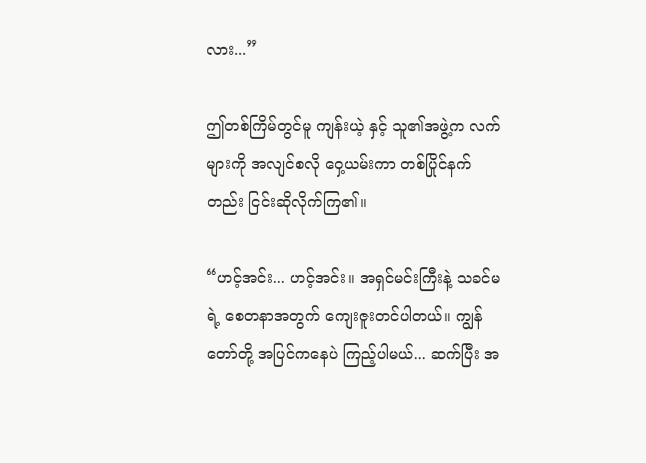လား...”

ဤတစ်ကြိမ်တွင်မူ ကျန်းယဲ့ နှင့် သူ၏အဖွဲ့က လက်များကို အလျင်စလို ဝှေ့ယမ်းကာ တစ်ပြိုင်နက်တည်း ငြင်းဆိုလိုက်ကြ၏။

“ဟင့်အင်း... ဟင့်အင်း။ အရှင်မင်းကြီးနဲ့ သခင်မရဲ့ စေတနာအတွက် ကျေးဇူးတင်ပါတယ်။ ကျွန်တော်တို့ အပြင်ကနေပဲ ကြည့်ပါမယ်... ဆက်ပြီး အ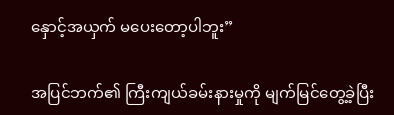နှောင့်အယှက် မပေးတော့ပါဘူး”

အပြင်ဘက်၏ ကြီးကျယ်ခမ်းနားမှုကို မျက်မြင်တွေ့ခဲ့ပြီး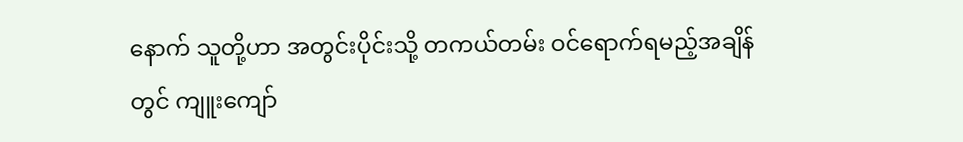နောက် သူတို့ဟာ အတွင်းပိုင်းသို့ တကယ်တမ်း ဝင်ရောက်ရမည့်အချိန်တွင် ကျူးကျော်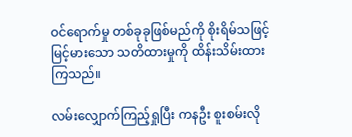ဝင်ရောက်မှု တစ်ခုခုဖြစ်မည်ကို စိုးရိမ်သဖြင့် မြင့်မားသော သတိထားမှုကို ထိန်းသိမ်းထားကြသည်။

လမ်းလျှောက်ကြည့်ရှုပြီး ကနဦး စူးစမ်းလို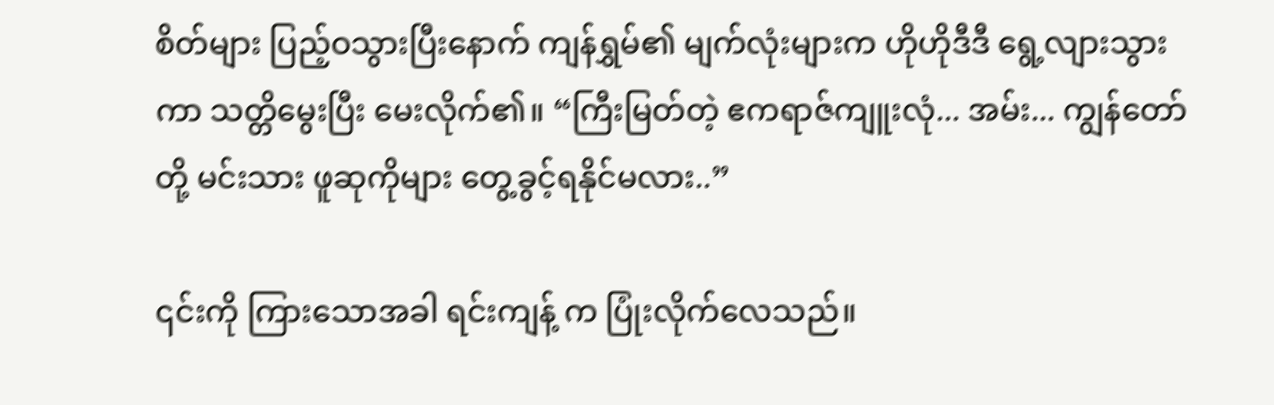စိတ်များ ပြည့်ဝသွားပြီးနောက် ကျန်ရွှမ်၏ မျက်လုံးများက ဟိုဟိုဒီဒီ ရွေ့လျားသွားကာ သတ္တိမွေးပြီး မေးလိုက်၏။ “ကြီးမြတ်တဲ့ ဧကရာဇ်ကျူးလုံ... အမ်း... ကျွန်တော်တို့ မင်းသား ဖူဆုကိုများ တွေ့ခွင့်ရနိုင်မလား..”

၎င်းကို ကြားသောအခါ ရင်းကျန့် က ပြုံးလိုက်လေသည်။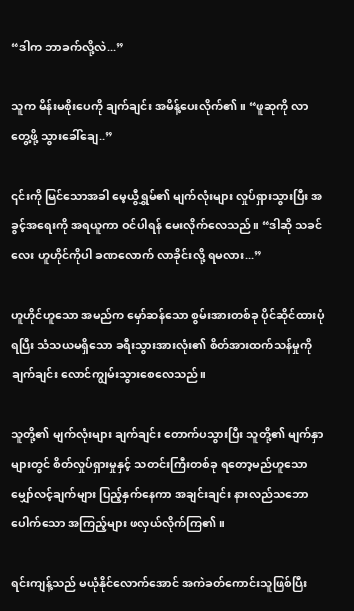“ဒါက ဘာခက်လို့လဲ...”

သူက မိန်းမစိုးပေကို ချက်ချင်း အမိန့်ပေးလိုက်၏။ “ဖူဆုကို လာတွေ့ဖို့ သွားခေါ်ချေ..”

၎င်းကို မြင်သောအခါ မေ့ယွီရွှမ်၏ မျက်လုံးများ လှုပ်ရှားသွားပြီး အခွင့်အရေးကို အရယူကာ ဝင်ပါရန် မေးလိုက်လေသည်။ “ဒါဆို သခင်လေး ဟူဟိုင်ကိုပါ ခဏလောက် လာခိုင်းလို့ ရမလား...”

ဟူဟိုင်ဟူသော အမည်က မှော်ဆန်သော စွမ်းအားတစ်ခု ပိုင်ဆိုင်ထားပုံရပြီး သံသယမရှိသော ခရီးသွားအားလုံး၏ စိတ်အားထက်သန်မှုကို ချက်ချင်း လောင်ကျွမ်းသွားစေလေသည်။

သူတို့၏ မျက်လုံးများ ချက်ချင်း တောက်ပသွားပြီး သူတို့၏ မျက်နှာများတွင် စိတ်လှုပ်ရှားမှုနှင့် သတင်းကြီးတစ်ခု ရတော့မည်ဟူသော မျှော်လင့်ချက်များ ပြည့်နှက်နေကာ အချင်းချင်း နားလည်သဘောပေါက်သော အကြည့်များ ဖလှယ်လိုက်ကြ၏။

ရင်းကျန့်သည် မယုံနိုင်လောက်အောင် အကဲခတ်ကောင်းသူဖြစ်ပြီး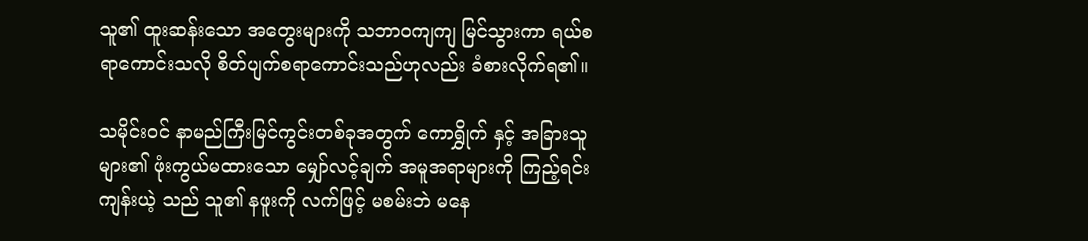သူ၏ ထူးဆန်းသော အတွေးများကို သဘာဝကျကျ မြင်သွားကာ ရယ်စရာကောင်းသလို စိတ်ပျက်စရာကောင်းသည်ဟုလည်း ခံစားလိုက်ရ၏။

သမိုင်းဝင် နာမည်ကြီးမြင်ကွင်းတစ်ခုအတွက် ကောရွှိုက် နှင့် အခြားသူများ၏ ဖုံးကွယ်မထားသော မျှော်လင့်ချက် အမူအရာများကို ကြည့်ရင်း ကျန်းယဲ့ သည် သူ၏ နဖူးကို လက်ဖြင့် မစမ်းဘဲ မနေ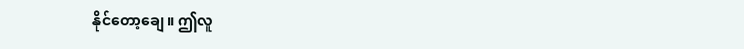နိုင်တော့ချေ။ ဤလူ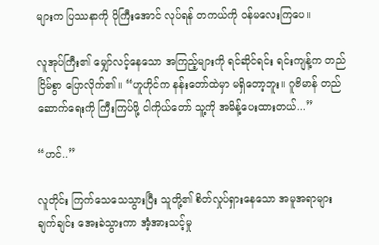များက ပြဿနာကို ပိုကြီးအောင် လုပ်ရန် တကယ်ကို ဝန်မလေးကြပေ။

လူအုပ်ကြီး၏ မျှော်လင့်နေသော အကြည့်များကို ရင်ဆိုင်ရင်း ရင်းကျန့်က တည်ငြိမ်စွာ ပြောလိုက်၏။ “ဟူဟိုင်က နန်းတော်ထဲမှာ မရှိတော့ဘူး။ ဂူဗိမာန် တည်ဆောက်ရေးကို ကြီးကြပ်ဖို့ ငါကိုယ်တော် သူ့ကို အမိန့်ပေးထားတယ်...”

“ဟင်..”

လူတိုင်း ကြက်သေသေသွားပြီး သူတို့၏ စိတ်လှုပ်ရှားနေသော အမူအရာများ ချက်ချင်း အေးခဲသွားကာ အံ့အားသင့်မှု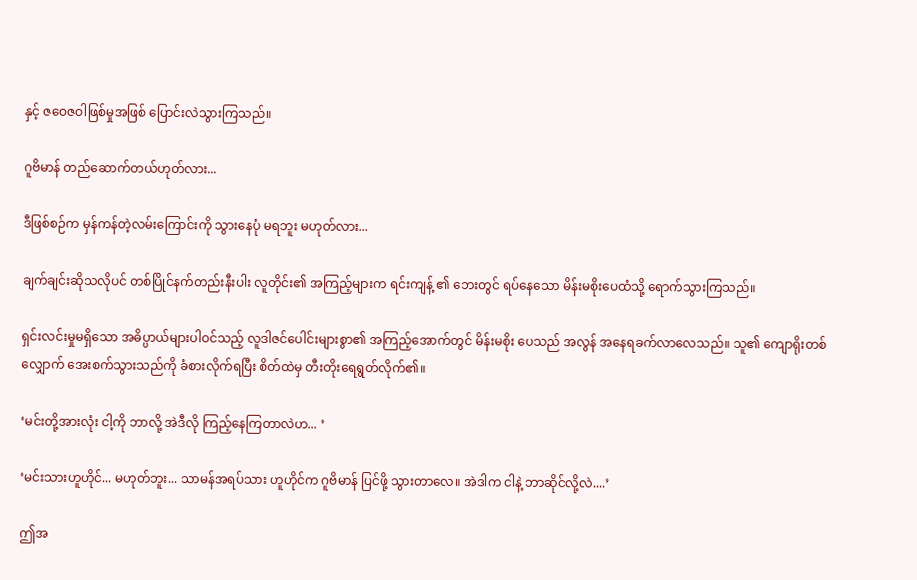နှင့် ဇဝေဇဝါဖြစ်မှုအဖြစ် ပြောင်းလဲသွားကြသည်။

ဂူဗိမာန် တည်ဆောက်တယ်ဟုတ်လား...

ဒီဖြစ်စဉ်က မှန်ကန်တဲ့လမ်းကြောင်းကို သွားနေပုံ မရဘူး မဟုတ်လား...

ချက်ချင်းဆိုသလိုပင် တစ်ပြိုင်နက်တည်းနီးပါး လူတိုင်း၏ အကြည့်များက ရင်းကျန့် ၏ ဘေးတွင် ရပ်နေသော မိန်းမစိုးပေထံသို့ ရောက်သွားကြသည်။

ရှင်းလင်းမှုမရှိသော အဓိပ္ပာယ်များပါဝင်သည့် လူဒါဇင်ပေါင်းများစွာ၏ အကြည့်အောက်တွင် မိန်းမစိုး ပေသည် အလွန် အနေရခက်လာလေသည်။ သူ၏ ကျောရိုးတစ်လျှောက် အေးစက်သွားသည်ကို ခံစားလိုက်ရပြီး စိတ်ထဲမှ တီးတိုးရေရွတ်လိုက်၏။

‘မင်းတို့အားလုံး ငါ့ကို ဘာလို့ အဲဒီလို ကြည့်နေကြတာလဲဟ... ’

‘မင်းသားဟူဟိုင်... မဟုတ်ဘူး... သာမန်အရပ်သား ဟူဟိုင်က ဂူဗိမာန် ပြင်ဖို့ သွားတာလေ။ အဲဒါက ငါနဲ့ ဘာဆိုင်လို့လဲ....’

ဤအ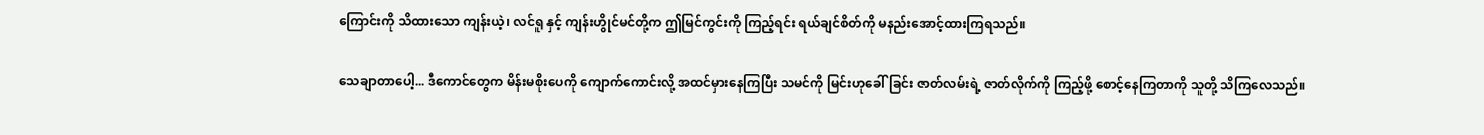ကြောင်းကို သိထားသော ကျန်းယဲ့၊ လင်ရူ နှင့် ကျန်းဟွိုင်မင်တို့က ဤမြင်ကွင်းကို ကြည့်ရင်း ရယ်ချင်စိတ်ကို မနည်းအောင့်ထားကြရသည်။

သေချာတာပေါ့... ဒီကောင်တွေက မိန်းမစိုးပေကို ကျောက်ကောင်းလို့ အထင်မှားနေကြပြီး သမင်ကို မြင်းဟုခေါ်ခြင်း ဇာတ်လမ်းရဲ့ ဇာတ်လိုက်ကို ကြည့်ဖို့ စောင့်နေကြတာကို သူတို့ သိကြလေသည်။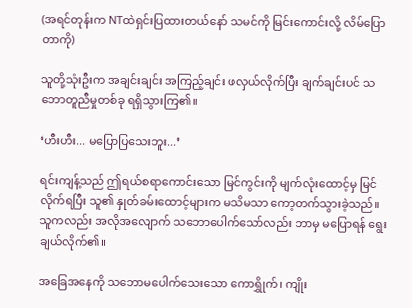(အရင်တုန်းက NTထဲရှင်းပြထားတယ်နော် သမင်ကို မြင်းကောင်းလို့ လိမ်ပြောတာကို)

သူတို့သုံးဦးက အချင်းချင်း အကြည့်ချင်း ဖလှယ်လိုက်ပြီး ချက်ချင်းပင် သဘောတူညီမှုတစ်ခု ရရှိသွားကြ၏။

‘ဟီးဟီး... မပြောပြသေးဘူး...’

ရင်းကျန့်သည် ဤရယ်စရာကောင်းသော မြင်ကွင်းကို မျက်လုံးထောင့်မှ မြင်လိုက်ရပြီး သူ၏ နှုတ်ခမ်းထောင့်များက မသိမသာ ကော့တက်သွားခဲ့သည်။ သူကလည်း အလိုအလျောက် သဘောပေါက်သော်လည်း ဘာမှ မပြောရန် ရွေးချယ်လိုက်၏။

အခြေအနေကို သဘောမပေါက်သေးသော ကောရွှိုက်၊ ကျိုး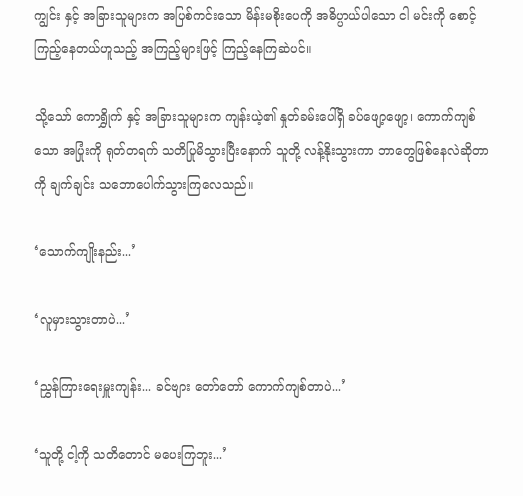ကျွင်း နှင့် အခြားသူများက အပြစ်ကင်းသော မိန်းမစိုးပေကို အဓိပ္ပာယ်ပါသော ငါ မင်းကို စောင့်ကြည့်နေတယ်ဟူသည့် အကြည့်များဖြင့် ကြည့်နေကြဆဲပင်။

သို့သော် ကောရွှိုက် နှင့် အခြားသူများက ကျန်းယဲ့၏ နှုတ်ခမ်းပေါ်ရှိ ခပ်ဖျော့ဖျော့၊ ကောက်ကျစ်သော အပြုံးကို ရုတ်တရက် သတိပြုမိသွားပြီးနောက် သူတို့ လန့်နိုးသွားကာ ဘာတွေဖြစ်နေလဲဆိုတာကို ချက်ချင်း သဘောပေါက်သွားကြလေသည်။

‘သောက်ကျိုးနည်း...’

‘လူမှားသွားတာပဲ...’

‘ညွှန်ကြားရေးမှူးကျန်း... ခင်ဗျား တော်တော် ကောက်ကျစ်တာပဲ...’

‘သူတို့ ငါ့ကို သတိတောင် မပေးကြဘူး...’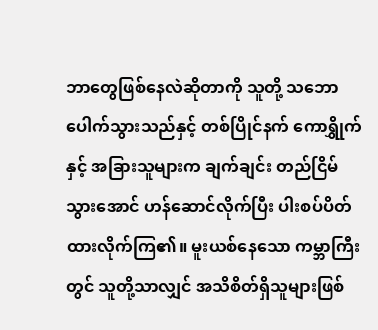ဘာတွေဖြစ်နေလဲဆိုတာကို သူတို့ သဘောပေါက်သွားသည်နှင့် တစ်ပြိုင်နက် ကောရွှိုက် နှင့် အခြားသူများက ချက်ချင်း တည်ငြိမ်သွားအောင် ဟန်ဆောင်လိုက်ပြီး ပါးစပ်ပိတ်ထားလိုက်ကြ၏။ မူးယစ်နေသော ကမ္ဘာကြီးတွင် သူတို့သာလျှင် အသိစိတ်ရှိသူများဖြစ်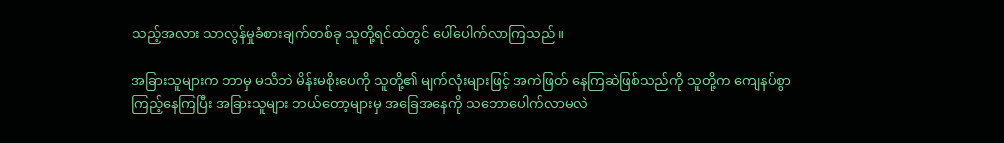သည့်အလား သာလွန်မှုခံစားချက်တစ်ခု သူတို့ရင်ထဲတွင် ပေါ်ပေါက်လာကြသည်။

အခြားသူများက ဘာမှ မသိဘဲ မိန်းမစိုးပေကို သူတို့၏ မျက်လုံးများဖြင့် အကဲဖြတ် နေကြဆဲဖြစ်သည်ကို သူတို့က ကျေနပ်စွာ ကြည့်နေကြပြီး အခြားသူများ ဘယ်တော့များမှ အခြေအနေကို သဘောပေါက်လာမလဲ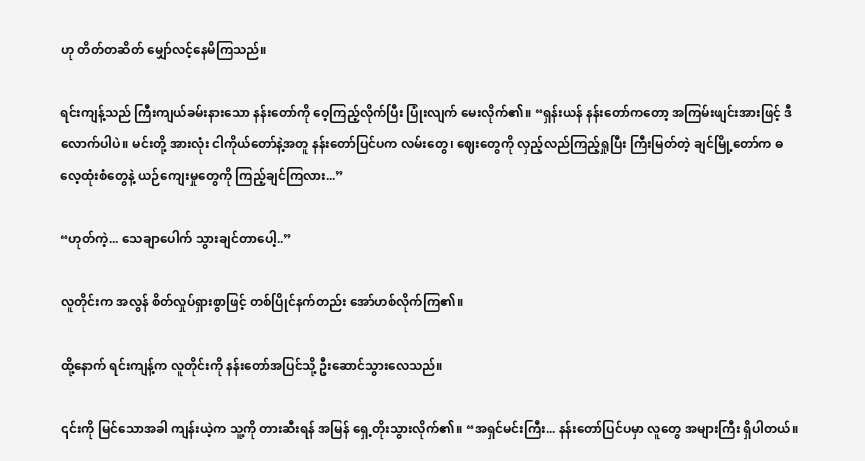ဟု တိတ်တဆိတ် မျှော်လင့်နေမိကြသည်။

ရင်းကျန့်သည် ကြီးကျယ်ခမ်းနားသော နန်းတော်ကို ဝေ့ကြည့်လိုက်ပြီး ပြုံးလျက် မေးလိုက်၏။ “ရှန်းယန် နန်းတော်ကတော့ အကြမ်းဖျင်းအားဖြင့် ဒီလောက်ပါပဲ။ မင်းတို့ အားလုံး ငါကိုယ်တော်နဲ့အတူ နန်းတော်ပြင်ပက လမ်းတွေ၊ ဈေးတွေကို လှည့်လည်ကြည့်ရှုပြီး ကြီးမြတ်တဲ့ ချင်မြို့တော်က ဓလေ့ထုံးစံတွေနဲ့ ယဉ်ကျေးမှုတွေကို ကြည့်ချင်ကြလား...”

“ဟုတ်ကဲ့... သေချာပေါက် သွားချင်တာပေါ့..”

လူတိုင်းက အလွန် စိတ်လှုပ်ရှားစွာဖြင့် တစ်ပြိုင်နက်တည်း အော်ဟစ်လိုက်ကြ၏။

ထို့နောက် ရင်းကျန့်က လူတိုင်းကို နန်းတော်အပြင်သို့ ဦးဆောင်သွားလေသည်။

၎င်းကို မြင်သောအခါ ကျန်းယဲ့က သူ့ကို တားဆီးရန် အမြန် ရှေ့တိုးသွားလိုက်၏။ “အရှင်မင်းကြီး... နန်းတော်ပြင်ပမှာ လူတွေ အများကြီး ရှိပါတယ်။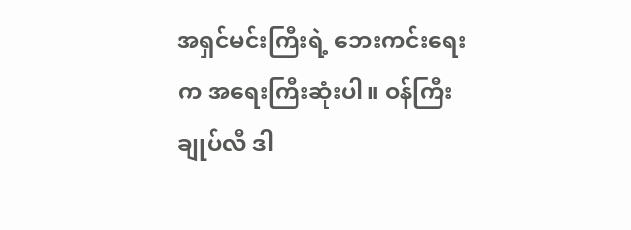အရှင်မင်းကြီးရဲ့ ဘေးကင်းရေးက အရေးကြီးဆုံးပါ။ ဝန်ကြီးချုပ်လီ ဒါ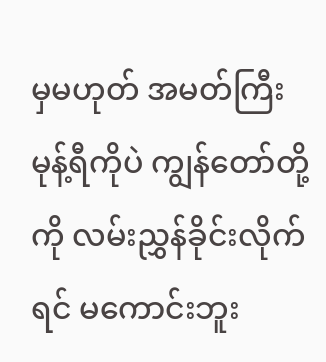မှမဟုတ် အမတ်ကြီး မုန့်ရီကိုပဲ ကျွန်တော်တို့ကို လမ်းညွှန်ခိုင်းလိုက်ရင် မကောင်းဘူး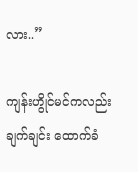လား..”

ကျန်းဟွိုင်မင်ကလည်း ချက်ချင်း ထောက်ခံ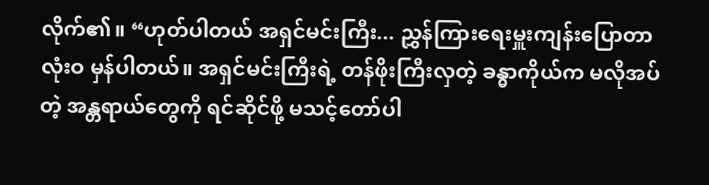လိုက်၏။ “ဟုတ်ပါတယ် အရှင်မင်းကြီး... ညွှန်ကြားရေးမှူးကျန်းပြောတာ လုံးဝ မှန်ပါတယ်။ အရှင်မင်းကြီးရဲ့ တန်ဖိုးကြီးလှတဲ့ ခန္ဓာကိုယ်က မလိုအပ်တဲ့ အန္တရာယ်တွေကို ရင်ဆိုင်ဖို့ မသင့်တော်ပါ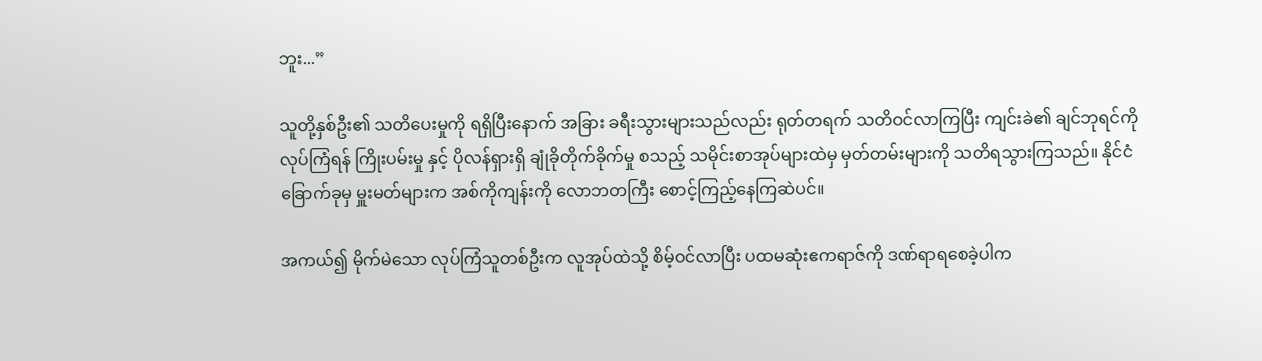ဘူး...”

သူတို့နှစ်ဦး၏ သတိပေးမှုကို ရရှိပြီးနောက် အခြား ခရီးသွားများသည်လည်း ရုတ်တရက် သတိဝင်လာကြပြီး ကျင်းခဲ၏ ချင်ဘုရင်ကို လုပ်ကြံရန် ကြိုးပမ်းမှု နှင့် ပိုလန်ရှားရှိ ချုံခိုတိုက်ခိုက်မှု စသည့် သမိုင်းစာအုပ်များထဲမှ မှတ်တမ်းများကို သတိရသွားကြသည်။ နိုင်ငံခြောက်ခုမှ မှူးမတ်များက အစ်ကိုကျန်းကို လောဘတကြီး စောင့်ကြည့်နေကြဆဲပင်။

အကယ်၍ မိုက်မဲသော လုပ်ကြံသူတစ်ဦးက လူအုပ်ထဲသို့ စိမ့်ဝင်လာပြီး ပထမဆုံးဧကရာဇ်ကို ဒဏ်ရာရစေခဲ့ပါက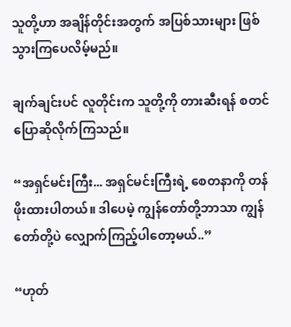သူတို့ဟာ အချိန်တိုင်းအတွက် အပြစ်သားများ ဖြစ်သွားကြပေလိမ့်မည်။

ချက်ချင်းပင် လူတိုင်းက သူတို့ကို တားဆီးရန် စတင် ပြောဆိုလိုက်ကြသည်။

“အရှင်မင်းကြီး... အရှင်မင်းကြီးရဲ့ စေတနာကို တန်ဖိုးထားပါတယ်။ ဒါပေမဲ့ ကျွန်တော်တို့ဘာသာ ကျွန်တော်တို့ပဲ လျှောက်ကြည့်ပါတော့မယ်..”

“ဟုတ်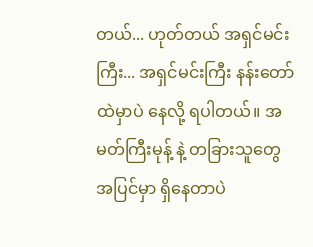တယ်... ဟုတ်တယ် အရှင်မင်းကြီး... အရှင်မင်းကြီး နန်းတော်ထဲမှာပဲ နေလို့ ရပါတယ်။ အမတ်ကြီးမုန့် နဲ့ တခြားသူတွေ အပြင်မှာ ရှိနေတာပဲ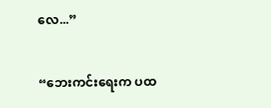လေ...”

“ဘေးကင်းရေးက ပထ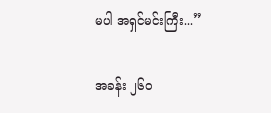မပါ အရှင်မင်းကြီး...”

အခန်း ၂၆၀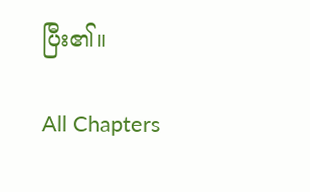ပြီး၏။

All Chapters